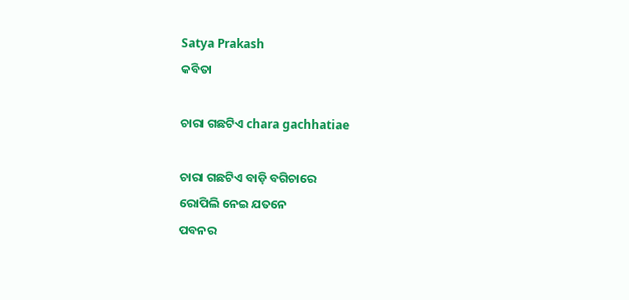Satya Prakash
କବିତା

ଚାରା ଗଛଟିଏ chara gachhatiae

ଚାରା ଗଛଟିଏ ବାଡ଼ି ବଗିଚାରେ
ରୋପିଲି ନେଇ ଯତନେ
ପବନର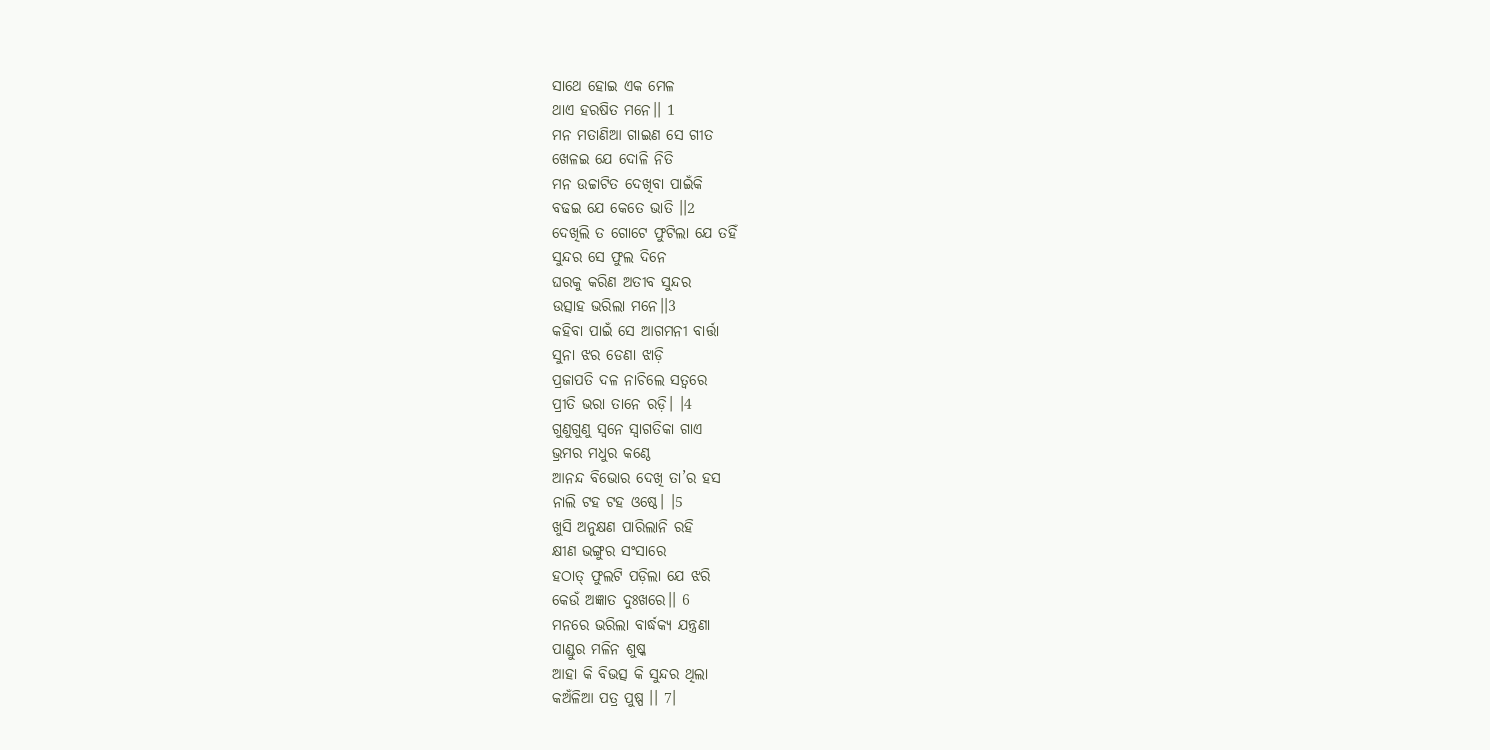ସାଥେ ହୋଇ ଏକ ମେଳ
ଥାଏ ହରଷିତ ମନେ।। 1
ମନ ମତାଣିଆ ଗାଇଣ ସେ ଗୀତ
ଖେଳଇ ଯେ ଦୋଳି ନିତି
ମନ ଉଚ୍ଚାଟିତ ଦେଖିବା ପାଇଁକି
ବଢଇ ଯେ କେତେ ଭାତି ।।2
ଦେଖିଲି ତ ଗୋଟେ ଫୁଟିଲା ଯେ ତହିଁ
ସୁନ୍ଦର ସେ ଫୁଲ ଦିନେ
ଘରକୁ କରିଣ ଅତୀବ ସୁନ୍ଦର
ଉତ୍ସାହ ଭରିଲା ମନେ।।3
କହିବା ପାଇଁ ସେ ଆଗମନୀ ବାର୍ତ୍ତା
ସୁନା ଝର ଡେଣା ଝାଡ଼ି
ପ୍ରଜାପତି ଦଳ ନାଚିଲେ ସତ୍ବରେ
ପ୍ରୀତି ଭରା ତାନେ ରଡ଼ି। ।4
ଗୁଣୁଗୁଣୁ ସ୍ଵନେ ସ୍ଵାଗତିକା ଗାଏ
ଭ୍ରମର ମଧୁର କଣ୍ଠେ
ଆନନ୍ଦ ବିଭୋର ଦେଖି ତା’ର ହସ
ନାଲି ଟହ ଟହ ଓଷ୍ଠେ। ।5
ଖୁସି ଅନୁକ୍ଷଣ ପାରିଲାନି ରହି
କ୍ଷୀଣ ଭଙ୍ଗୁର ସଂସାରେ
ହଠାତ୍ ଫୁଲଟି ପଡ଼ିଲା ଯେ ଝରି
କେଉଁ ଅଜ୍ଞାତ ଦୁଃଖରେ।। 6
ମନରେ ଭରିଲା ବାର୍ଦ୍ଧକ୍ଯ ଯନ୍ତ୍ରଣା
ପାଣ୍ଡୁର ମଳିନ ଶୁଷ୍କ
ଆହା କି ବିଭତ୍ସ କି ସୁନ୍ଦର ଥିଲା
କଅଁଳିଆ ପତ୍ର ପୁଷ୍ପ ।। 7।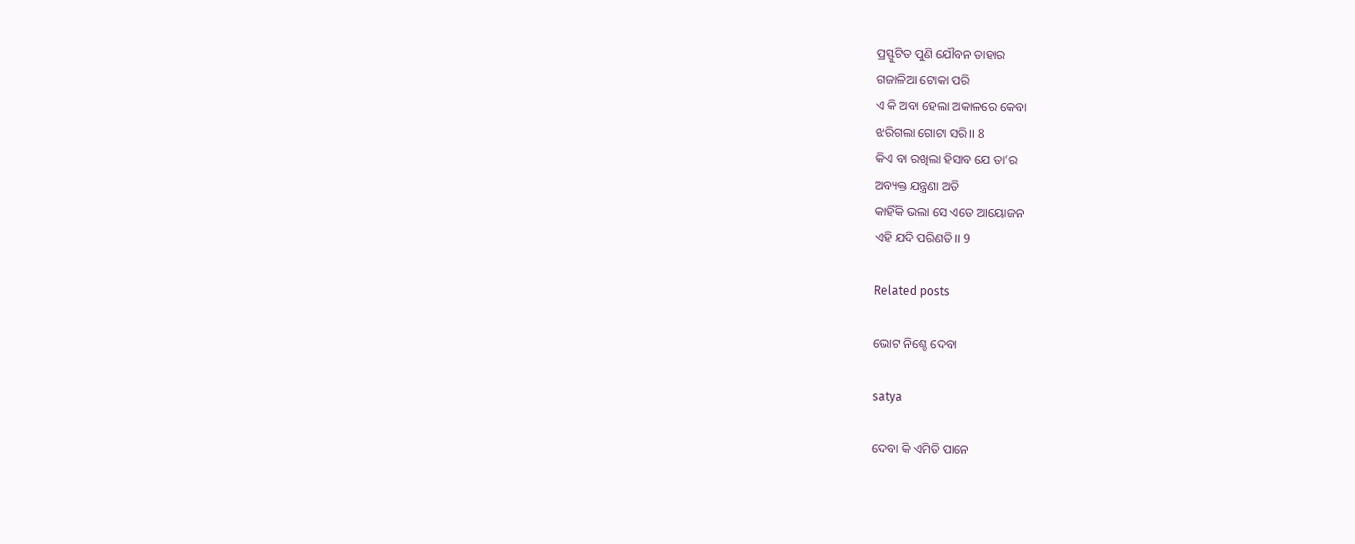ପ୍ରସ୍ଫୁଟିତ ପୁଣି ଯୌବନ ତାହାର
ଗଜାଳିଆ ଟୋକା ପରି
ଏ କି ଅବା ହେଲା ଅକାଳରେ କେବା
ଝରିଗଲା ଗୋଟା ସରି।। 8
କିଏ ବା ରଖିଲା ହିସାବ ଯେ ତା’ର
ଅବ୍ୟକ୍ତ ଯନ୍ତ୍ରଣା ଅତି
କାହିଁକି ଭଲା ସେ ଏତେ ଆୟୋଜନ
ଏହି ଯଦି ପରିଣତି।। 9

Related posts

ଭୋଟ ନିଶ୍ଚେ ଦେବା

satya

ଦେବା କି ଏମିତି ପାନେ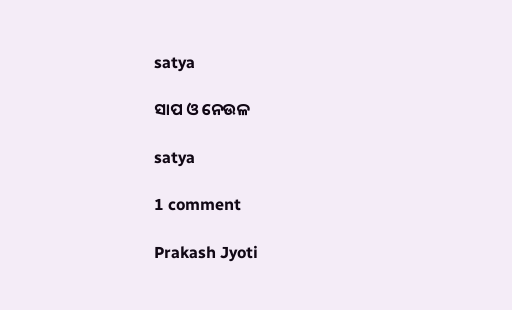satya

ସାପ ଓ ନେଉଳ

satya

1 comment

Prakash Jyoti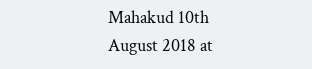Mahakud 10th August 2018 at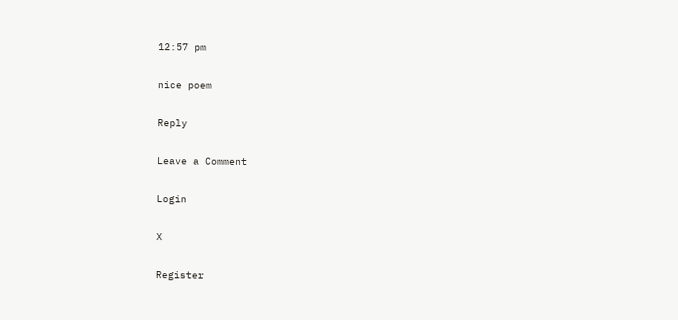12:57 pm

nice poem

Reply

Leave a Comment

Login

X

Register